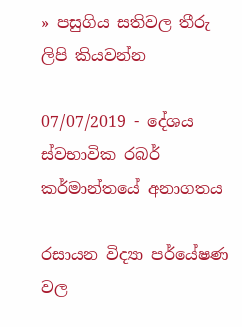» පසුගිය සතිවල තීරු ලිපි කියවන්න

07/07/2019 - දේශය
ස්වභාවික රබර් කර්මාන්තයේ අනාගතය

රසායන විද්‍යා පර්යේෂණ වල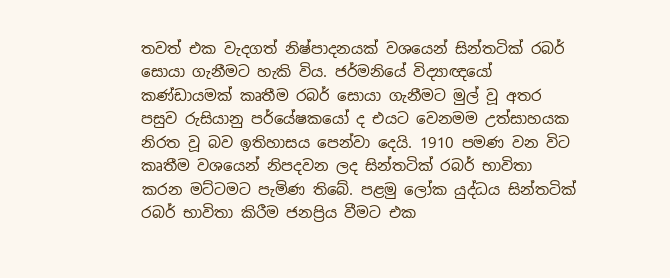තවත් එක වැදගත් නිෂ්පාදනයක් වශයෙන් සින්තටික් රබර් සොයා ගැනීමට හැකි විය. ජර්මනියේ විද්‍යාඥයෝ කණ්ඩායමක් කෘතීම රබර් සොයා ගැනීමට මුල් වූ අතර පසුව රුසියානු පර්යේෂකයෝ ද එයට වෙනමම උත්සාහයක නිරත වූ බව ඉතිහාසය පෙන්වා දෙයි. 1910 පමණ වන විට කෘතීම වශයෙන් නිපදවන ලද සින්තටික් රබර් භාවිතා කරන මට්ටමට පැමිණ තිබේ. පළමු ලෝක යුද්ධය සින්තටික් රබර් භාවිතා කිරීම ජනප්‍රිය වීමට එක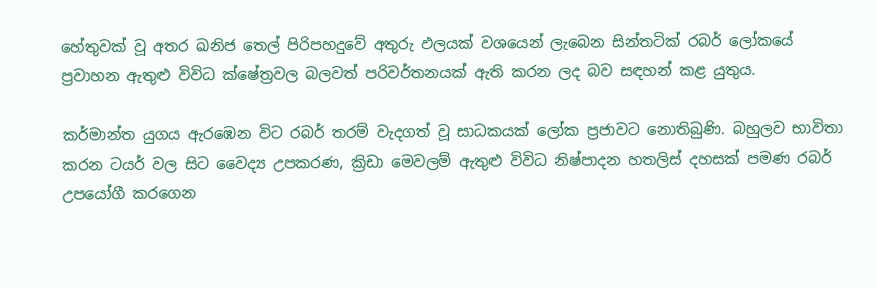හේතුවක් වූ අතර ඛනිජ තෙල් පිරිපහදුවේ අතුරු ඵලයක් වශයෙන් ලැබෙන සින්තටික් රබර් ලෝකයේ ප්‍රවාහන ඇතුළු විවිධ ක්ෂේත්‍රවල බලවත් පරිවර්තනයක් ඇති කරන ලද බව සඳහන් කළ යුතුය.

කර්මාන්ත යුගය ඇරඹෙන විට රබර් තරම් වැදගත් වූ සාධකයක් ලෝක ප්‍රජාවට නොතිබුණි. බහුලව භාවිතා කරන ටයර් වල සිට වෛද්‍ය උපකරණ, ක්‍රිඩා මෙවලම් ඇතුළු විවිධ නිෂ්පාදන හතලිස් දහසක් පමණ රබර් උපයෝගී කරගෙන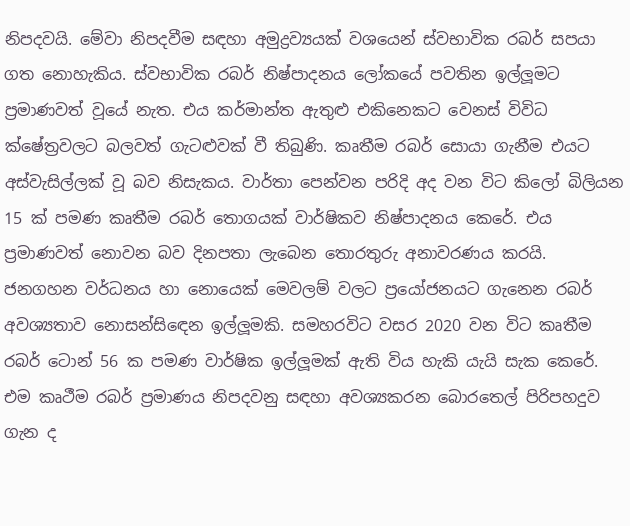නිපදවයි. මේවා නිපදවීම සඳහා අමුද්‍රව්‍යයක් වශයෙන් ස්වභාවික රබර් සපයා ගත නොහැකිය. ස්වභාවික රබර් නිෂ්පාදනය ලෝකයේ පවතින ඉල්ලූමට ප්‍රමාණවත් වූයේ නැත. එය කර්මාන්ත ඇතුළු එකිනෙකට වෙනස් විවිධ ක්ෂේත්‍රවලට බලවත් ගැටළුවක් වී තිබුණි. කෘතීම රබර් සොයා ගැනීම එයට අස්වැසිල්ලක් වූ බව නිසැකය. වාර්තා පෙන්වන පරිදි අද වන විට කිලෝ බිලියන 15 ක් පමණ කෘතීම රබර් තොගයක් වාර්ෂිකව නිෂ්පාදනය කෙරේ. එය ප්‍රමාණවත් නොවන බව දිනපතා ලැබෙන තොරතුරු අනාවරණය කරයි. ජනගහන වර්ධනය හා නොයෙක් මෙවලම් වලට ප්‍රයෝජනයට ගැනෙන රබර් අවශ්‍යතාව නොසන්සිඳෙන ඉල්ලූමකි. සමහරවිට වසර 2020 වන විට කෘතීම රබර් ටොන් 56 ක පමණ වාර්ෂික ඉල්ලූමක් ඇති විය හැකි යැයි සැක කෙරේ. එම කෘථීම රබර් ප්‍රමාණය නිපදවනු සඳහා අවශ්‍යකරන බොරතෙල් පිරිපහදුව ගැන ද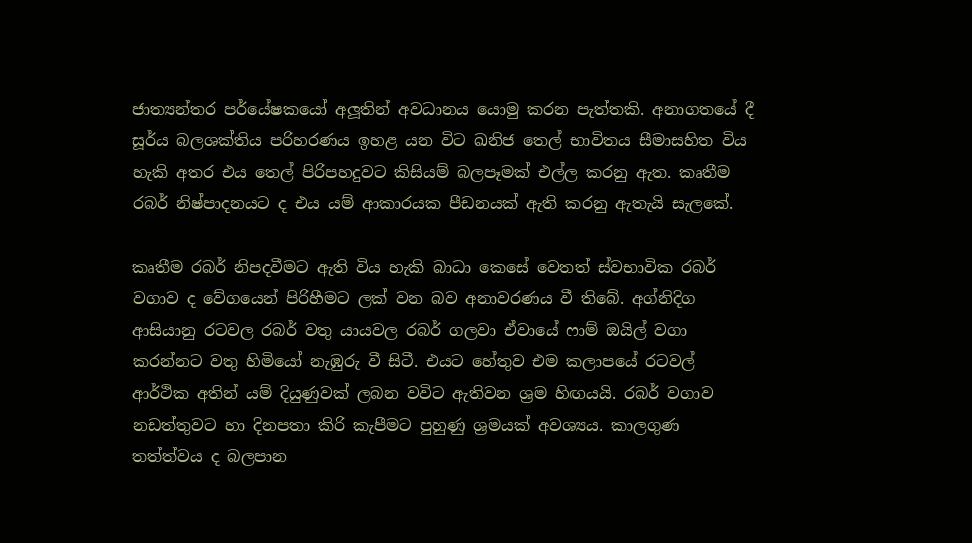ජාත්‍යන්තර පර්යේෂකයෝ අලූතින් අවධානය යොමු කරන පැත්තකි. අනාගතයේ දී සූර්ය බලශක්තිය පරිහරණය ඉහළ යන විට ඛනිජ තෙල් භාවිතය සීමාසහිත විය හැකි අතර එය තෙල් පිරිපහදුවට කිසියම් බලපෑමක් එල්ල කරනු ඇත. කෘතීම රබර් නිෂ්පාදනයට ද එය යම් ආකාරයක පීඩනයක් ඇති කරනු ඇතැයි සැලකේ.

කෘතීම රබර් නිපදවීමට ඇති විය හැකි බාධා කෙසේ වෙතත් ස්වභාවික රබර් වගාව ද වේගයෙන් පිරිහීමට ලක් වන බව අනාවරණය වී තිබේ. අග්නිදිග ආසියානු රටවල රබර් වතු යායවල රබර් ගලවා ඒවායේ ෆාම් ඔයිල් වගා කරන්නට වතු හිමියෝ නැඹුරු වී සිටී. එයට හේතුව එම කලාපයේ රටවල් ආර්ථික අතින් යම් දියුණුවක් ලබන වවිට ඇතිවන ශ්‍රම හිඟයයි. රබර් වගාව නඩත්තුවට හා දිනපතා කිරි කැපීමට පුහුණු ශ්‍රමයක් අවශ්‍යය. කාලගුණ තත්ත්වය ද බලපාන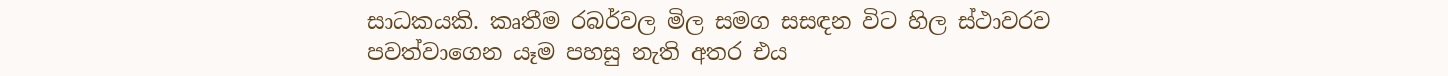සාධකයකි. කෘතීම රබර්වල මිල සමග සසඳන විට හිල ස්ථාවරව පවත්වාගෙන යෑම පහසු නැති අතර එය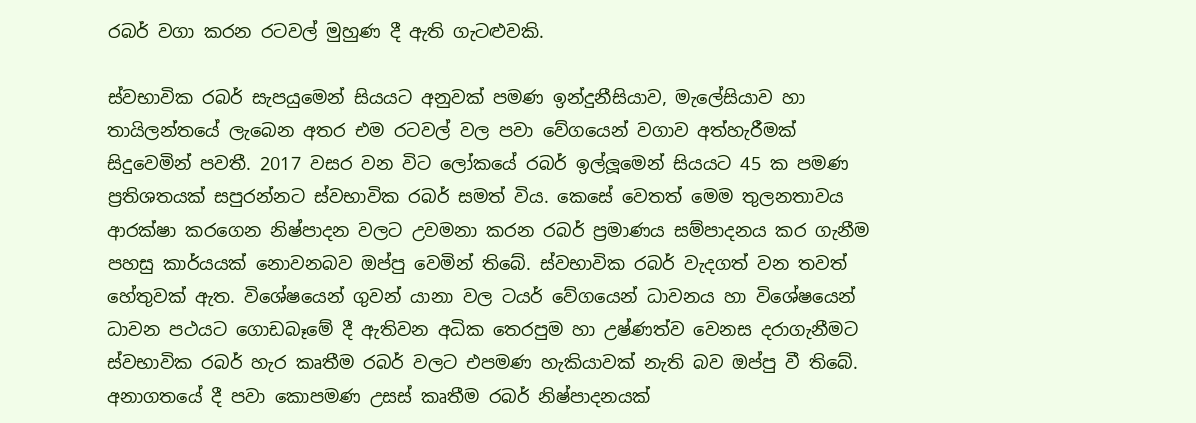රබර් වගා කරන රටවල් මුහුණ දී ඇති ගැටළුවකි.

ස්වභාවික රබර් සැපයුමෙන් සියයට අනුවක් පමණ ඉන්දුනීසියාව, මැලේසියාව හා තායිලන්තයේ ලැබෙන අතර එම රටවල් වල පවා වේගයෙන් වගාව අත්හැරීමක් සිදුවෙමින් පවතී. 2017 වසර වන විට ලෝකයේ රබර් ඉල්ලූමෙන් සියයට 45 ක පමණ ප්‍රතිශතයක් සපුරන්නට ස්වභාවික රබර් සමත් විය. කෙසේ වෙතත් මෙම තුලනතාවය ආරක්ෂා කරගෙන නිෂ්පාදන වලට උවමනා කරන රබර් ප්‍රමාණය සම්පාදනය කර ගැනීම පහසු කාර්යයක් නොවනබව ඔප්පු වෙමින් තිබේ. ස්වභාවික රබර් වැදගත් වන තවත් හේතුවක් ඇත. විශේෂයෙන් ගුවන් යානා වල ටයර් වේගයෙන් ධාවනය හා විශේෂයෙන් ධාවන පථයට ගොඩබෑමේ දී ඇතිවන අධික තෙරපුම හා උෂ්ණත්ව වෙනස දරාගැනීමට ස්වභාවික රබර් හැර කෘතීම රබර් වලට එපමණ හැකියාවක් නැති බව ඔප්පු වී තිබේ. අනාගතයේ දී පවා කොපමණ උසස් කෘතීම රබර් නිෂ්පාදනයක්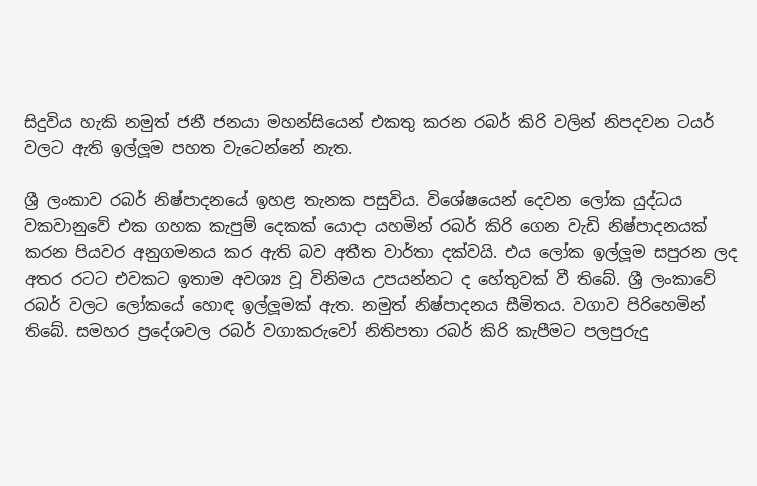සිදුවිය හැකි නමුත් ජනී ජනයා මහන්සියෙන් එකතු කරන රබර් කිරි වලින් නිපදවන ටයර් වලට ඇති ඉල්ලූම පහත වැටෙන්නේ නැත.

ශ්‍රී ලංකාව රබර් නිෂ්පාදනයේ ඉහළ තැනක පසුවිය. විශේෂයෙන් දෙවන ලෝක යුද්ධය වකවානුවේ එක ගහක කැපුම් දෙකක් යොදා යහමින් රබර් කිරි ගෙන වැඩි නිෂ්පාදනයක් කරන පියවර අනුගමනය කර ඇති බව අතීත වාර්තා දක්වයි. එය ලෝක ඉල්ලූම සපුරන ලද අතර රටට එවකට ඉතාම අවශ්‍ය වූ විනිමය උපයන්නට ද හේතුවක් වී තිබේ. ශ්‍රී ලංකාවේ රබර් වලට ලෝකයේ හොඳ ඉල්ලූමක් ඇත. නමුත් නිෂ්පාදනය සීමිතය. වගාව පිරිහෙමින් තිබේ. සමහර ප්‍රදේශවල රබර් වගාකරුවෝ නිතිපතා රබර් කිරි කැපීමට පලපුරුදු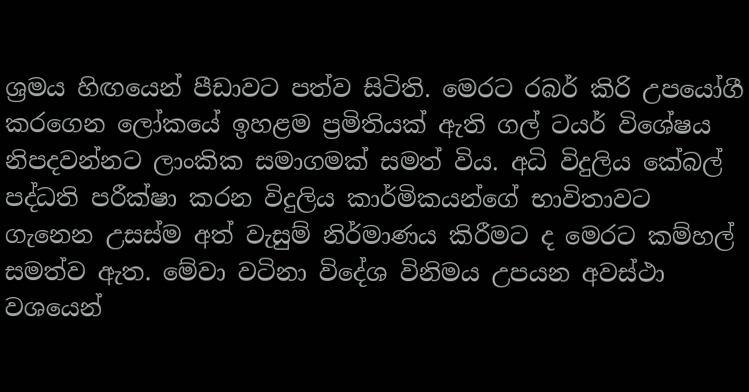ශ්‍රමය හිඟයෙන් පීඩාවට පත්ව සිටිති. මෙරට රබර් කිරි උපයෝගී කරගෙන ලෝකයේ ඉහළම ප්‍රමිතියක් ඇති ගල් ටයර් විශේෂය නිපදවන්නට ලාංකික සමාගමක් සමත් විය. අධි විදුලිය කේබල් පද්ධති පරීක්ෂා කරන විදුලිය කාර්මිකයන්ගේ භාවිතාවට ගැනෙන උසස්ම අත් වැසුම් නිර්මාණය කිරීමට ද මෙරට කම්හල් සමත්ව ඇත. මේවා වටිනා විදේශ විනිමය උපයන අවස්ථා වශයෙන්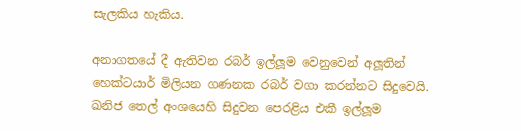සැලකිය හැකිය.

අනාගතයේ දී ඇතිවන රබර් ඉල්ලූම වෙනුවෙන් අලූතින් හෙක්ටයාර් මිලියන ගණනක රබර් වගා කරන්නට සිදුවෙයි. ඛනිජ තෙල් අංශයෙහි සිදුවන පෙරළිය එකී ඉල්ලූම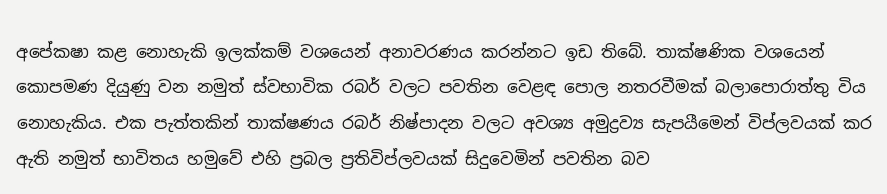අපේකෂා කළ නොහැකි ඉලක්කම් වශයෙන් අනාවරණය කරන්නට ඉඩ තිබේ. තාක්ෂණික වශයෙන් කොපමණ දියුණු වන නමුත් ස්වභාවික රබර් වලට පවතින වෙළඳ පොල නතරවීමක් බලාපොරාත්තු විය නොහැකිය. එක පැත්තකින් තාක්ෂණය රබර් නිෂ්පාදන වලට අවශ්‍ය අමුද්‍රව්‍ය සැපයීමෙන් විප්ලවයක් කර ඇති නමුත් භාවිතය හමුවේ එහි ප්‍රබල ප්‍රතිවිප්ලවයක් සිදුවෙමින් පවතින බව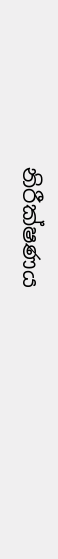නිරීක්ෂණය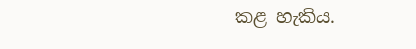කළ හැකිය.